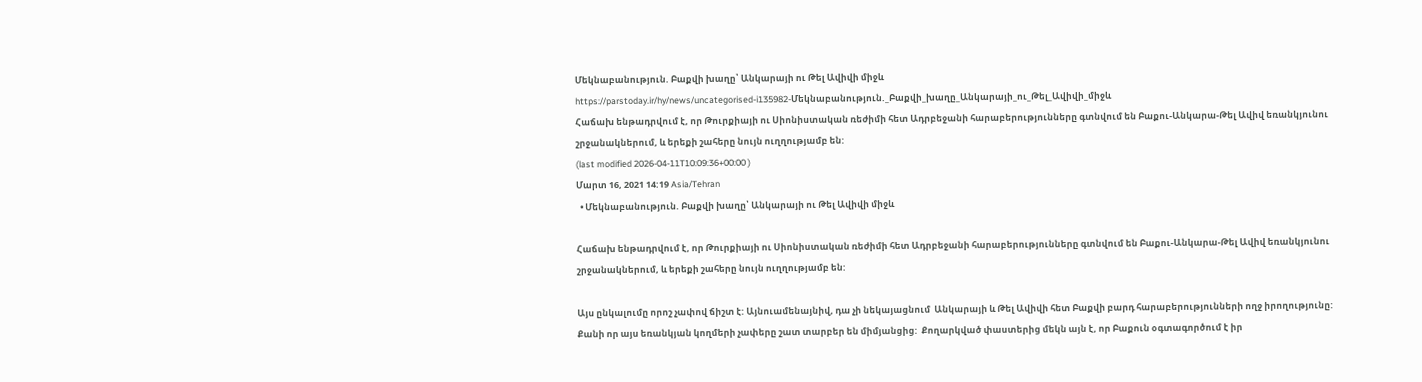Մեկնաբանություն. Բաքվի խաղը՝ Անկարայի ու Թել Ավիվի միջև
https://parstoday.ir/hy/news/uncategorised-i135982-Մեկնաբանություն._Բաքվի_խաղը_Անկարայի_ու_Թել_Ավիվի_միջև
Հաճախ ենթադրվում է, որ Թուրքիայի ու Սիոնիստական ռեժիմի հետ Ադրբեջանի հարաբերությունները գտնվում են Բաքու-Անկարա-Թել Ավիվ եռանկյունու շրջանակներում, և երեքի շահերը նույն ուղղությամբ են:
(last modified 2026-04-11T10:09:36+00:00 )
Մարտ 16, 2021 14:19 Asia/Tehran
  • Մեկնաբանություն. Բաքվի խաղը՝ Անկարայի ու Թել Ավիվի միջև

Հաճախ ենթադրվում է, որ Թուրքիայի ու Սիոնիստական ռեժիմի հետ Ադրբեջանի հարաբերությունները գտնվում են Բաքու-Անկարա-Թել Ավիվ եռանկյունու շրջանակներում, և երեքի շահերը նույն ուղղությամբ են:

Այս ընկալումը որոշ չափով ճիշտ է: Այնուամենայնիվ, դա չի նեկայացնում  Անկարայի և Թել Ավիվի հետ Բաքվի բարդ հարաբերությունների ողջ իրողությունը: Քանի որ այս եռանկյան կողմերի չափերը շատ տարբեր են միմյանցից:  Քողարկված փաստերից մեկն այն է, որ Բաքուն օգտագործում է իր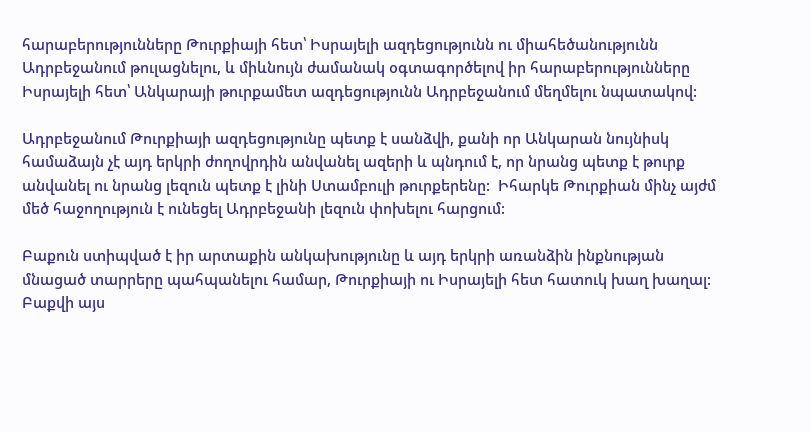հարաբերությունները Թուրքիայի հետ՝ Իսրայելի ազդեցությունն ու միահեծանությունն  Ադրբեջանում թուլացնելու, և միևնույն ժամանակ օգտագործելով իր հարաբերությունները Իսրայելի հետ՝ Անկարայի թուրքամետ ազդեցությունն Ադրբեջանում մեղմելու նպատակով:

Ադրբեջանում Թուրքիայի ազդեցությունը պետք է սանձվի, քանի որ Անկարան նույնիսկ համաձայն չէ այդ երկրի ժողովրդին անվանել ազերի և պնդում է, որ նրանց պետք է թուրք անվանել ու նրանց լեզուն պետք է լինի Ստամբուլի թուրքերենը:  Իհարկե Թուրքիան մինչ այժմ մեծ հաջողություն է ունեցել Ադրբեջանի լեզուն փոխելու հարցում:

Բաքուն ստիպված է իր արտաքին անկախությունը և այդ երկրի առանձին ինքնության մնացած տարրերը պահպանելու համար, Թուրքիայի ու Իսրայելի հետ հատուկ խաղ խաղալ: Բաքվի այս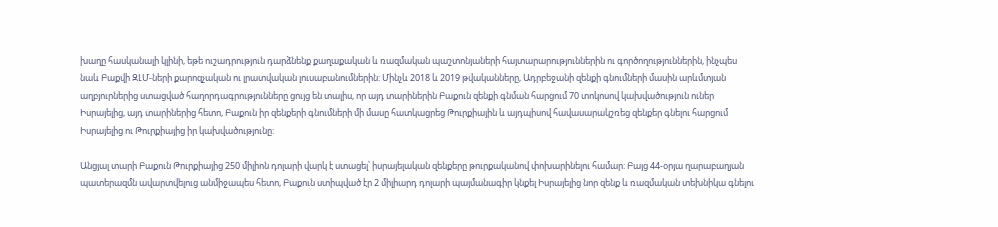խաղը հասկանալի կլինի, եթե ուշադրություն դարձնենք քաղաքական և ռազմական պաշտոնյաների հայտարարություններին ու գործողություններին, ինչպես նաև Բաքվի ԶԼՄ-ների քարոզչական ու լրատվական լուսաբանումներին: Մինչև 2018 և 2019 թվականները, Ադրբեջանի զենքի գնումների մասին արևմտյան աղբյուրներից ստացված հաղորդագրությունները ցույց են տալիս, որ այդ տարիներին Բաքուն զենքի գնման հարցում 70 տոկոսով կախվածություն ուներ Իսրայելից, այդ տարիներից հետո, Բաքուն իր զենքերի գնումների մի մասը հատկացրեց Թուրքիային և այդպիսով հավասարակշռեց զենքեր գնելու հարցում Իսրայելից ու Թուրքիայից իր կախվածությունը:

Անցյալ տարի Բաքուն Թուրքիայից 250 միլիոն դոլարի վարկ է ստացել՝ իսրայելական զենքերը թուրքականով փոխարինելու համար: Բայց 44-օրյա ղարաբաղյան պատերազմն ավարտվելուց անմիջապես հետո, Բաքուն ստիպված էր 2 միլիարդ դոլարի պայմանագիր կնքել Իսրայելից նոր զենք և ռազմական տեխնիկա գնելու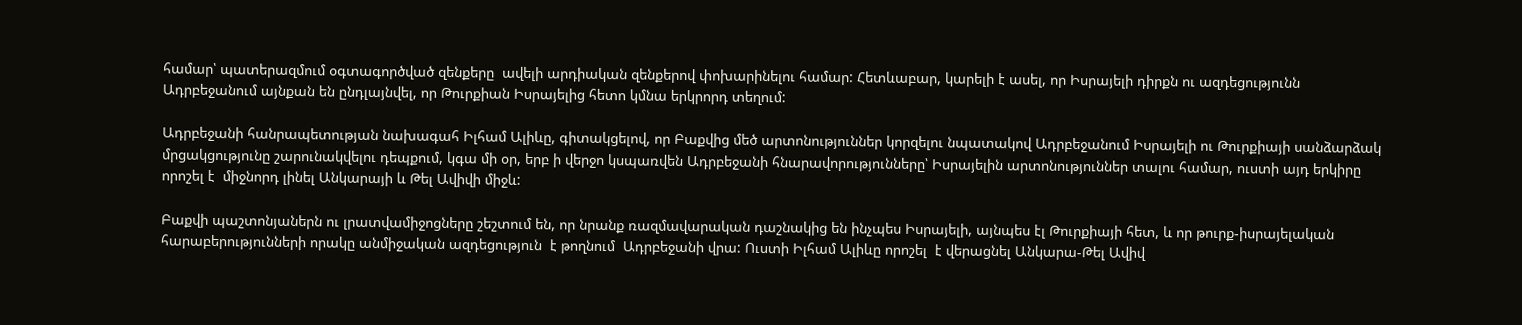համար՝ պատերազմում օգտագործված զենքերը  ավելի արդիական զենքերով փոխարինելու համար: Հետևաբար, կարելի է ասել, որ Իսրայելի դիրքն ու ազդեցությունն Ադրբեջանում այնքան են ընդլայնվել, որ Թուրքիան Իսրայելից հետո կմնա երկրորդ տեղում:

Ադրբեջանի հանրապետության նախագահ Իլհամ Ալիևը, գիտակցելով, որ Բաքվից մեծ արտոնություններ կորզելու նպատակով Ադրբեջանում Իսրայելի ու Թուրքիայի սանձարձակ մրցակցությունը շարունակվելու դեպքում, կգա մի օր, երբ ի վերջո կսպառվեն Ադրբեջանի հնարավորությունները՝ Իսրայելին արտոնություններ տալու համար, ուստի այդ երկիրը որոշել է  միջնորդ լինել Անկարայի և Թել Ավիվի միջև:

Բաքվի պաշտոնյաներն ու լրատվամիջոցները շեշտում են, որ նրանք ռազմավարական դաշնակից են ինչպես Իսրայելի, այնպես էլ Թուրքիայի հետ, և որ թուրք-իսրայելական հարաբերությունների որակը անմիջական ազդեցություն  է թողնում  Ադրբեջանի վրա: Ուստի Իլհամ Ալիևը որոշել  է վերացնել Անկարա-Թել Ավիվ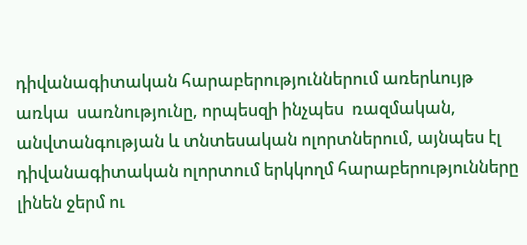դիվանագիտական հարաբերություններում առերևույթ առկա  սառնությունը, որպեսզի ինչպես  ռազմական, անվտանգության և տնտեսական ոլորտներում, այնպես էլ դիվանագիտական ոլորտում երկկողմ հարաբերությունները լինեն ջերմ ու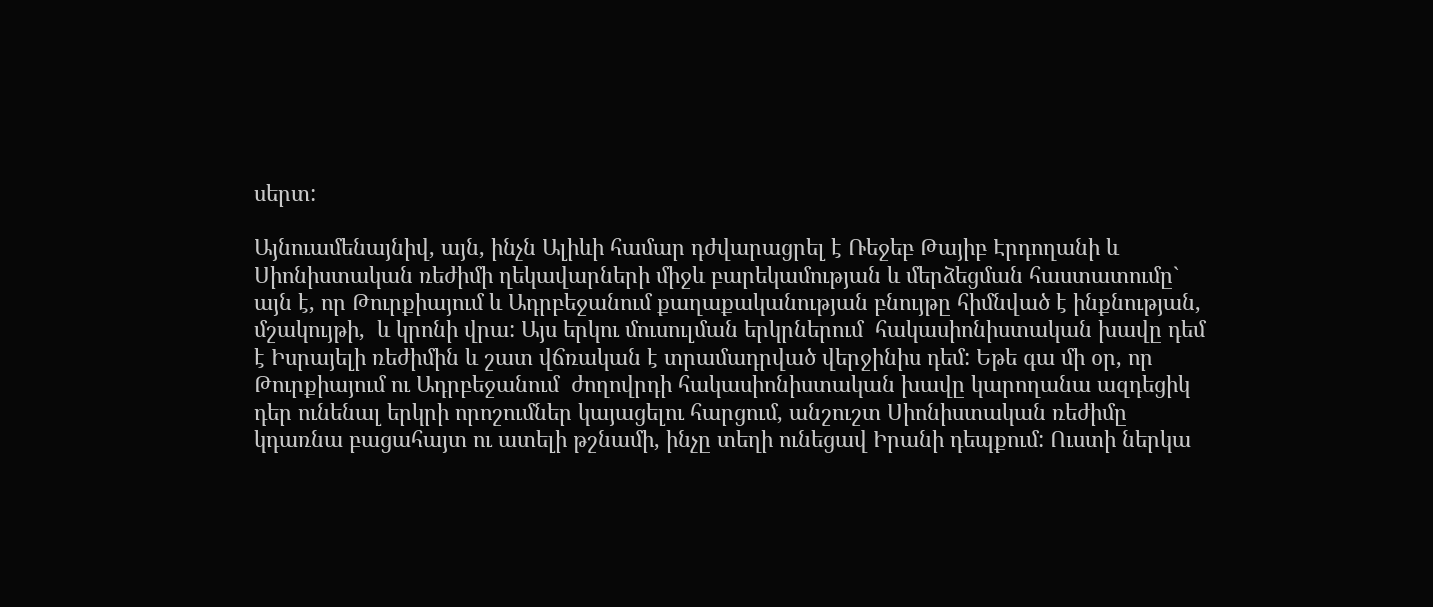սերտ:

Այնուամենայնիվ, այն, ինչն Ալիևի համար դժվարացրել է Ռեջեբ Թայիբ Էրդողանի և Սիոնիստական ռեժիմի ղեկավարների միջև բարեկամության և մերձեցման հաստատումը` այն է, որ Թուրքիայում և Ադրբեջանում քաղաքականության բնույթը հիմնված է ինքնության, մշակույթի,  և կրոնի վրա: Այս երկու մուսուլման երկրներում  հակասիոնիստական խավը դեմ է Իսրայելի ռեժիմին և շատ վճռական է տրամադրված վերջինիս դեմ: Եթե գա մի օր, որ Թուրքիայում ու Ադրբեջանում  ժողովրդի հակասիոնիստական խավը կարողանա ազդեցիկ դեր ունենալ երկրի որոշումներ կայացելու հարցում, անշուշտ Սիոնիստական ռեժիմը կդառնա բացահայտ ու ատելի թշնամի, ինչը տեղի ունեցավ Իրանի դեպքում: Ուստի ներկա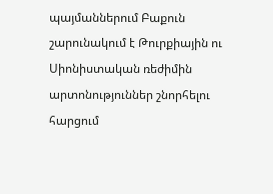պայմաններում Բաքուն շարունակում է Թուրքիային ու Սիոնիստական ռեժիմին արտոնություններ շնորհելու հարցում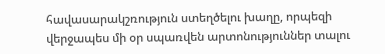հավասարակշռություն ստեղծելու խաղը, որպեզի վերջապես մի օր սպառվեն արտոնություններ տալու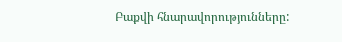Բաքվի հնարավորությունները: